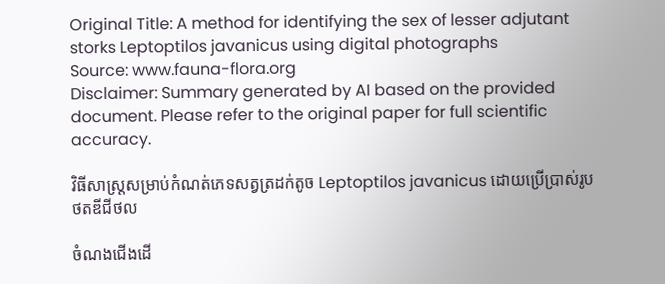Original Title: A method for identifying the sex of lesser adjutant storks Leptoptilos javanicus using digital photographs
Source: www.fauna-flora.org
Disclaimer: Summary generated by AI based on the provided document. Please refer to the original paper for full scientific accuracy.

វិធីសាស្ត្រសម្រាប់កំណត់ភេទសត្វត្រដក់តូច Leptoptilos javanicus ដោយប្រើប្រាស់រូបថតឌីជីថល

ចំណងជើងដើ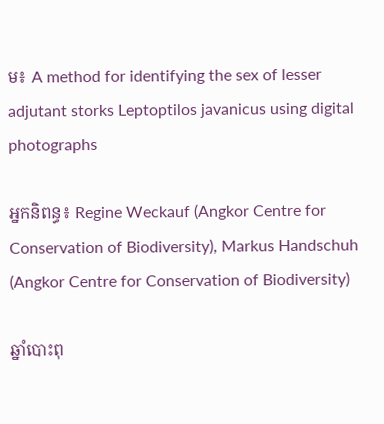ម៖ A method for identifying the sex of lesser adjutant storks Leptoptilos javanicus using digital photographs

អ្នកនិពន្ធ៖ Regine Weckauf (Angkor Centre for Conservation of Biodiversity), Markus Handschuh (Angkor Centre for Conservation of Biodiversity)

ឆ្នាំបោះពុ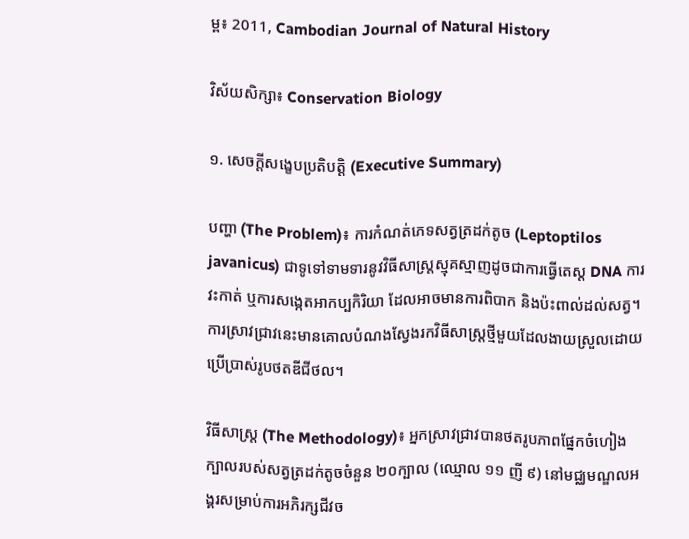ម្ព៖ 2011, Cambodian Journal of Natural History

វិស័យសិក្សា៖ Conservation Biology

១. សេចក្តីសង្ខេបប្រតិបត្តិ (Executive Summary)

បញ្ហា (The Problem)៖ ការកំណត់ភេទសត្វត្រដក់តូច (Leptoptilos javanicus) ជាទូទៅទាមទារនូវវិធីសាស្ត្រស្មុគស្មាញដូចជាការធ្វើតេស្ត DNA ការវះកាត់ ឬការសង្កេតអាកប្បកិរិយា ដែលអាចមានការពិបាក និងប៉ះពាល់ដល់សត្វ។ ការស្រាវជ្រាវនេះមានគោលបំណងស្វែងរកវិធីសាស្ត្រថ្មីមួយដែលងាយស្រួលដោយប្រើប្រាស់រូបថតឌីជីថល។

វិធីសាស្ត្រ (The Methodology)៖ អ្នកស្រាវជ្រាវបានថតរូបភាពផ្នែកចំហៀងក្បាលរបស់សត្វត្រដក់តូចចំនួន ២០ក្បាល (ឈ្មោល ១១ ញី ៩) នៅមជ្ឈមណ្ឌលអង្គរសម្រាប់ការអភិរក្សជីវច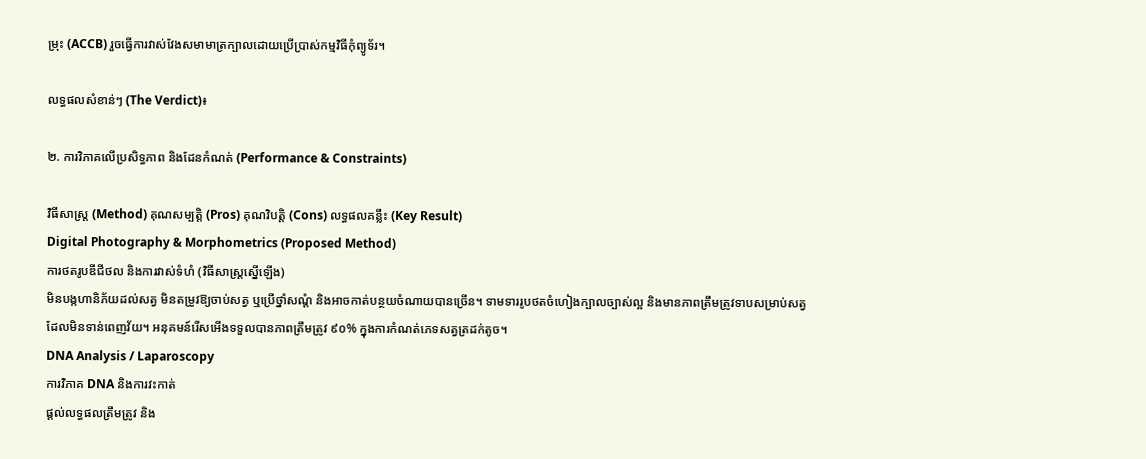ម្រុះ (ACCB) រួចធ្វើការវាស់វែងសមាមាត្រក្បាលដោយប្រើប្រាស់កម្មវិធីកុំព្យូទ័រ។

លទ្ធផលសំខាន់ៗ (The Verdict)៖

២. ការវិភាគលើប្រសិទ្ធភាព និងដែនកំណត់ (Performance & Constraints)

វិធីសាស្ត្រ (Method) គុណសម្បត្តិ (Pros) គុណវិបត្តិ (Cons) លទ្ធផលគន្លឹះ (Key Result)
Digital Photography & Morphometrics (Proposed Method)
ការថតរូបឌីជីថល និងការវាស់ទំហំ (វិធីសាស្ត្រស្នើឡើង)
មិនបង្កហានិភ័យដល់សត្វ មិនតម្រូវឱ្យចាប់សត្វ ឬប្រើថ្នាំសណ្តំ និងអាចកាត់បន្ថយចំណាយបានច្រើន។ ទាមទាររូបថតចំហៀងក្បាលច្បាស់ល្អ និងមានភាពត្រឹមត្រូវទាបសម្រាប់សត្វដែលមិនទាន់ពេញវ័យ។ អនុគមន៍រើសអើងទទួលបានភាពត្រឹមត្រូវ ៩០% ក្នុងការកំណត់ភេទសត្វត្រដក់តូច។
DNA Analysis / Laparoscopy
ការវិភាគ DNA និងការវះកាត់
ផ្តល់លទ្ធផលត្រឹមត្រូវ និង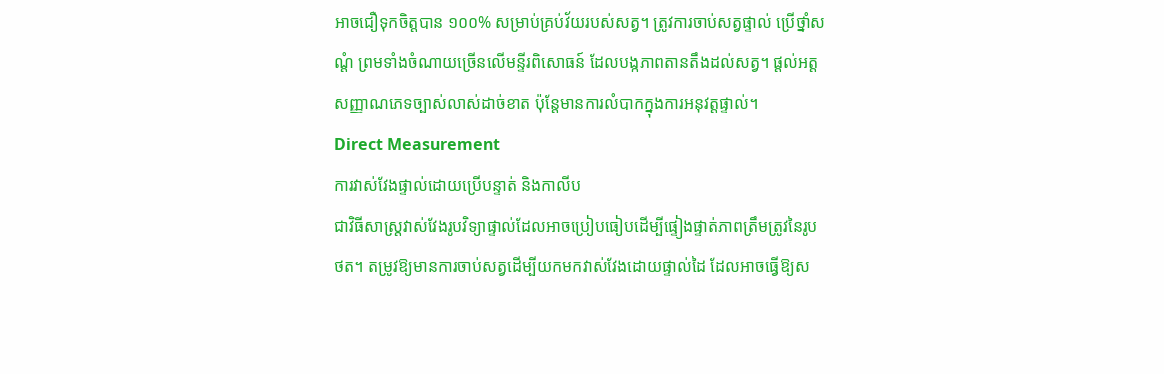អាចជឿទុកចិត្តបាន ១០០% សម្រាប់គ្រប់វ័យរបស់សត្វ។ ត្រូវការចាប់សត្វផ្ទាល់ ប្រើថ្នាំសណ្តំ ព្រមទាំងចំណាយច្រើនលើមន្ទីរពិសោធន៍ ដែលបង្កភាពតានតឹងដល់សត្វ។ ផ្តល់អត្តសញ្ញាណភេទច្បាស់លាស់ដាច់ខាត ប៉ុន្តែមានការលំបាកក្នុងការអនុវត្តផ្ទាល់។
Direct Measurement
ការវាស់វែងផ្ទាល់ដោយប្រើបន្ទាត់ និងកាលីប
ជាវិធីសាស្ត្រវាស់វែងរូបវិទ្យាផ្ទាល់ដែលអាចប្រៀបធៀបដើម្បីផ្ទៀងផ្ទាត់ភាពត្រឹមត្រូវនៃរូបថត។ តម្រូវឱ្យមានការចាប់សត្វដើម្បីយកមកវាស់វែងដោយផ្ទាល់ដៃ ដែលអាចធ្វើឱ្យស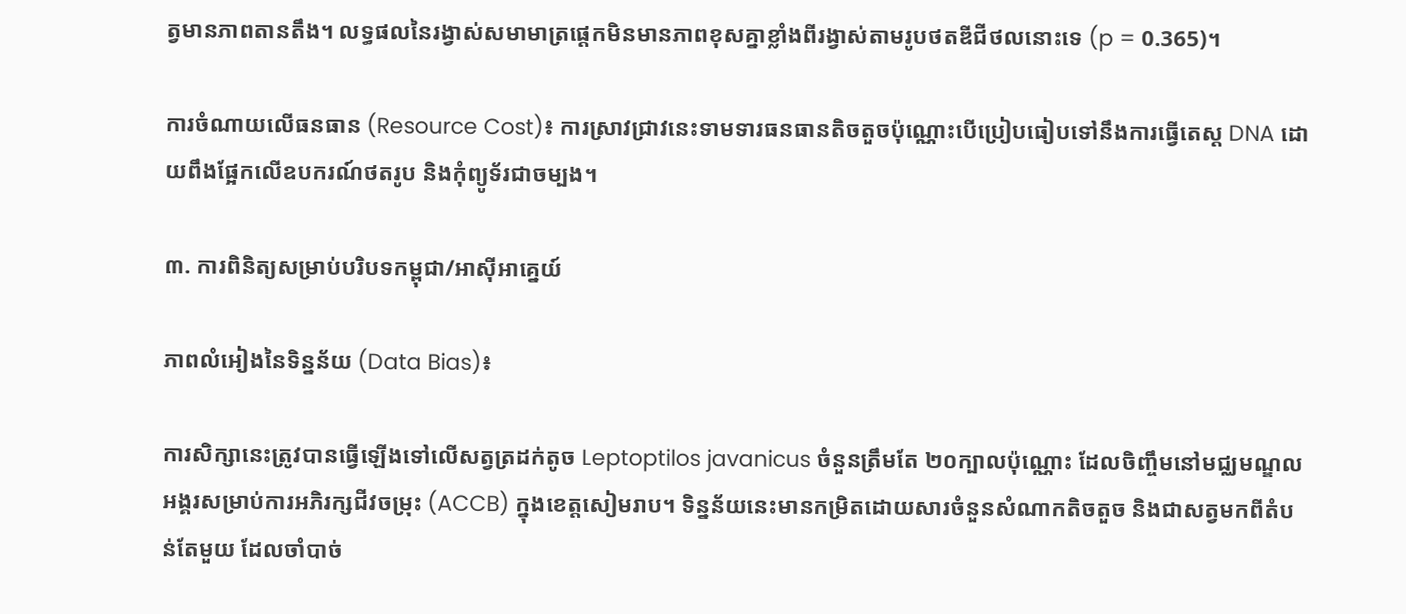ត្វមានភាពតានតឹង។ លទ្ធផលនៃរង្វាស់សមាមាត្រផ្ដេកមិនមានភាពខុសគ្នាខ្លាំងពីរង្វាស់តាមរូបថតឌីជីថលនោះទេ (p = 0.365)។

ការចំណាយលើធនធាន (Resource Cost)៖ ការស្រាវជ្រាវនេះទាមទារធនធានតិចតួចប៉ុណ្ណោះបើប្រៀបធៀបទៅនឹងការធ្វើតេស្ត DNA ដោយពឹងផ្អែកលើឧបករណ៍ថតរូប និងកុំព្យូទ័រជាចម្បង។

៣. ការពិនិត្យសម្រាប់បរិបទកម្ពុជា/អាស៊ីអាគ្នេយ៍

ភាពលំអៀងនៃទិន្នន័យ (Data Bias)៖

ការសិក្សានេះត្រូវបានធ្វើឡើងទៅលើសត្វត្រដក់តូច Leptoptilos javanicus ចំនួនត្រឹមតែ ២០ក្បាលប៉ុណ្ណោះ ដែលចិញ្ចឹមនៅមជ្ឈមណ្ឌលអង្គរសម្រាប់ការអភិរក្សជីវចម្រុះ (ACCB) ក្នុងខេត្តសៀមរាប។ ទិន្នន័យនេះមានកម្រិតដោយសារចំនួនសំណាកតិចតួច និងជាសត្វមកពីតំបន់តែមួយ ដែលចាំបាច់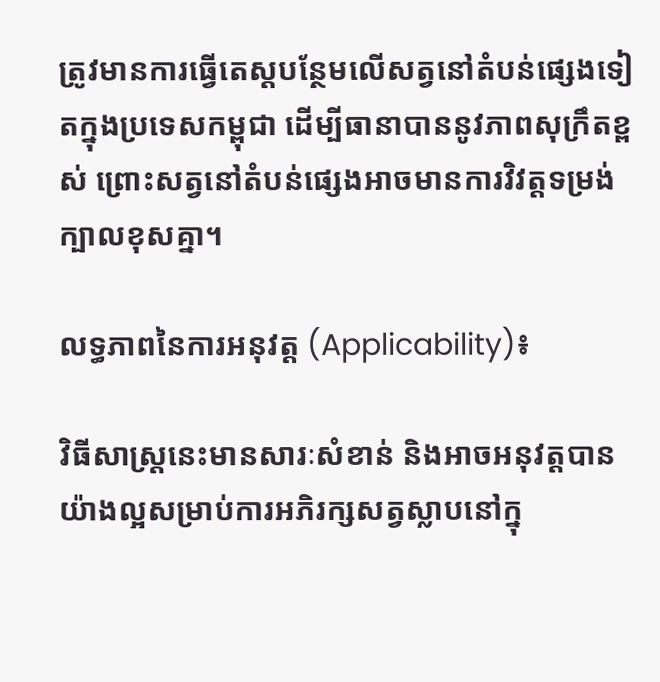ត្រូវមានការធ្វើតេស្តបន្ថែមលើសត្វនៅតំបន់ផ្សេងទៀតក្នុងប្រទេសកម្ពុជា ដើម្បីធានាបាននូវភាពសុក្រឹតខ្ពស់ ព្រោះសត្វនៅតំបន់ផ្សេងអាចមានការវិវត្តទម្រង់ក្បាលខុសគ្នា។

លទ្ធភាពនៃការអនុវត្ត (Applicability)៖

វិធីសាស្ត្រនេះមានសារៈសំខាន់ និងអាចអនុវត្តបានយ៉ាងល្អសម្រាប់ការអភិរក្សសត្វស្លាបនៅក្នុ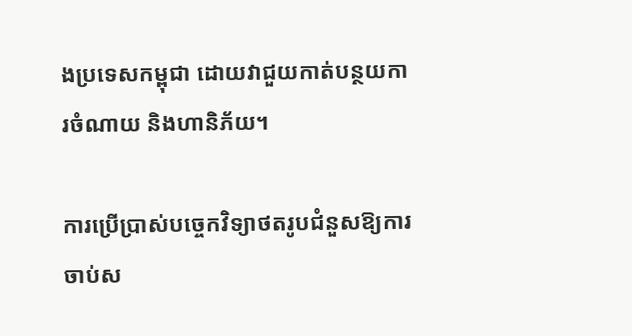ងប្រទេសកម្ពុជា ដោយវាជួយកាត់បន្ថយការចំណាយ និងហានិភ័យ។

ការប្រើប្រាស់បច្ចេកវិទ្យាថតរូបជំនួសឱ្យការចាប់ស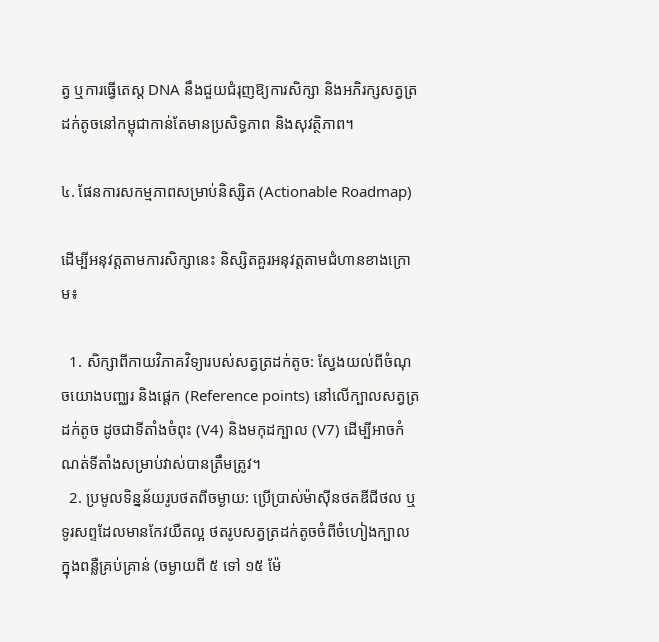ត្វ ឬការធ្វើតេស្ត DNA នឹងជួយជំរុញឱ្យការសិក្សា និងអភិរក្សសត្វត្រដក់តូចនៅកម្ពុជាកាន់តែមានប្រសិទ្ធភាព និងសុវត្ថិភាព។

៤. ផែនការសកម្មភាពសម្រាប់និស្សិត (Actionable Roadmap)

ដើម្បីអនុវត្តតាមការសិក្សានេះ និស្សិតគួរអនុវត្តតាមជំហានខាងក្រោម៖

  1. សិក្សាពីកាយវិភាគវិទ្យារបស់សត្វត្រដក់តូច: ស្វែងយល់ពីចំណុចយោងបញ្ឈរ និងផ្ដេក (Reference points) នៅលើក្បាលសត្វត្រដក់តូច ដូចជាទីតាំងចំពុះ (V4) និងមកុដក្បាល (V7) ដើម្បីអាចកំណត់ទីតាំងសម្រាប់វាស់បានត្រឹមត្រូវ។
  2. ប្រមូលទិន្នន័យរូបថតពីចម្ងាយ: ប្រើប្រាស់ម៉ាស៊ីនថតឌីជីថល ឬទូរសព្ទដែលមានកែវយឺតល្អ ថតរូបសត្វត្រដក់តូចចំពីចំហៀងក្បាល ក្នុងពន្លឺគ្រប់គ្រាន់ (ចម្ងាយពី ៥ ទៅ ១៥ ម៉ែ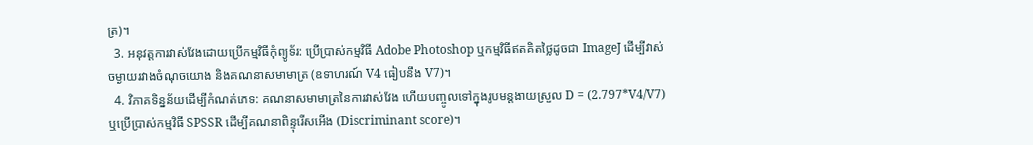ត្រ)។
  3. អនុវត្តការវាស់វែងដោយប្រើកម្មវិធីកុំព្យូទ័រ: ប្រើប្រាស់កម្មវិធី Adobe Photoshop ឬកម្មវិធីឥតគិតថ្លៃដូចជា ImageJ ដើម្បីវាស់ចម្ងាយរវាងចំណុចយោង និងគណនាសមាមាត្រ (ឧទាហរណ៍ V4 ធៀបនឹង V7)។
  4. វិភាគទិន្នន័យដើម្បីកំណត់ភេទ: គណនាសមាមាត្រនៃការវាស់វែង ហើយបញ្ចូលទៅក្នុងរូបមន្តងាយស្រួល D = (2.797*V4/V7) ឬប្រើប្រាស់កម្មវិធី SPSSR ដើម្បីគណនាពិន្ទុរើសអើង (Discriminant score)។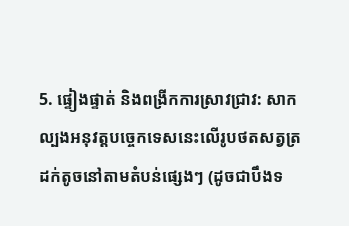5. ផ្ទៀងផ្ទាត់ និងពង្រីកការស្រាវជ្រាវ: សាកល្បងអនុវត្តបច្ចេកទេសនេះលើរូបថតសត្វត្រដក់តូចនៅតាមតំបន់ផ្សេងៗ (ដូចជាបឹងទ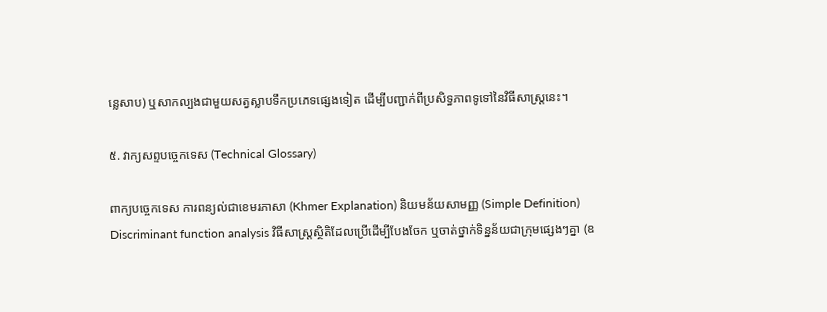ន្លេសាប) ឬសាកល្បងជាមួយសត្វស្លាបទឹកប្រភេទផ្សេងទៀត ដើម្បីបញ្ជាក់ពីប្រសិទ្ធភាពទូទៅនៃវិធីសាស្ត្រនេះ។

៥. វាក្យសព្ទបច្ចេកទេស (Technical Glossary)

ពាក្យបច្ចេកទេស ការពន្យល់ជាខេមរភាសា (Khmer Explanation) និយមន័យសាមញ្ញ (Simple Definition)
Discriminant function analysis វិធីសាស្ត្រស្ថិតិដែលប្រើដើម្បីបែងចែក ឬចាត់ថ្នាក់ទិន្នន័យជាក្រុមផ្សេងៗគ្នា (ឧ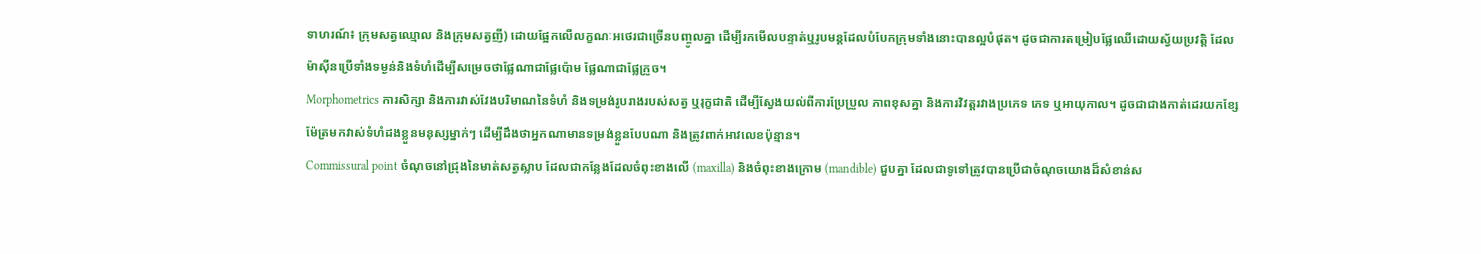ទាហរណ៍៖ ក្រុមសត្វឈ្មោល និងក្រុមសត្វញី) ដោយផ្អែកលើលក្ខណៈអថេរជាច្រើនបញ្ចូលគ្នា ដើម្បីរកមើលបន្ទាត់ឬរូបមន្តដែលបំបែកក្រុមទាំងនោះបានល្អបំផុត។ ដូចជាការតម្រៀបផ្លែឈើដោយស្វ័យប្រវត្តិ ដែលម៉ាស៊ីនប្រើទាំងទម្ងន់និងទំហំដើម្បីសម្រេចថាផ្លែណាជាផ្លែប៉ោម ផ្លែណាជាផ្លែក្រូច។
Morphometrics ការសិក្សា និងការវាស់វែងបរិមាណនៃទំហំ និងទម្រង់រូបរាងរបស់សត្វ ឬរុក្ខជាតិ ដើម្បីស្វែងយល់ពីការប្រែប្រួល ភាពខុសគ្នា និងការវិវត្តរវាងប្រភេទ ភេទ ឬអាយុកាល។ ដូចជាជាងកាត់ដេរយកខ្សែម៉ែត្រមកវាស់ទំហំដងខ្លួនមនុស្សម្នាក់ៗ ដើម្បីដឹងថាអ្នកណាមានទម្រង់ខ្លួនបែបណា និងត្រូវពាក់អាវលេខប៉ុន្មាន។
Commissural point ចំណុចនៅជ្រុងនៃមាត់សត្វស្លាប ដែលជាកន្លែងដែលចំពុះខាងលើ (maxilla) និងចំពុះខាងក្រោម (mandible) ជួបគ្នា ដែលជាទូទៅត្រូវបានប្រើជាចំណុចយោងដ៏សំខាន់ស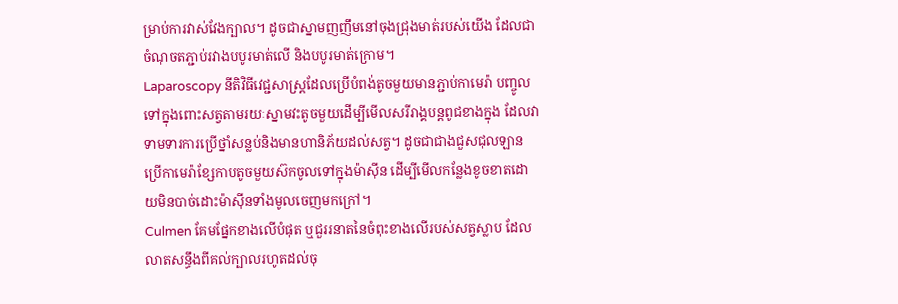ម្រាប់ការវាស់វែងក្បាល។ ដូចជាស្នាមញញឹមនៅចុងជ្រុងមាត់របស់យើង ដែលជាចំណុចតភ្ជាប់រវាងបបូរមាត់លើ និងបបូរមាត់ក្រោម។
Laparoscopy នីតិវិធីវេជ្ជសាស្ត្រដែលប្រើបំពង់តូចមួយមានភ្ជាប់កាមេរ៉ា បញ្ចូលទៅក្នុងពោះសត្វតាមរយៈស្នាមវះតូចមួយដើម្បីមើលសរីរាង្គបន្តពូជខាងក្នុង ដែលវាទាមទារការប្រើថ្នាំសន្លប់និងមានហានិភ័យដល់សត្វ។ ដូចជាជាងជួសជុលឡានប្រើកាមេរ៉ាខ្សែកាបតូចមួយស៊កចូលទៅក្នុងម៉ាស៊ីន ដើម្បីមើលកន្លែងខូចខាតដោយមិនបាច់ដោះម៉ាស៊ីនទាំងមូលចេញមកក្រៅ។
Culmen គែមផ្នែកខាងលើបំផុត ឬជួររនាតនៃចំពុះខាងលើរបស់សត្វស្លាប ដែលលាតសន្ធឹងពីគល់ក្បាលរហូតដល់ចុ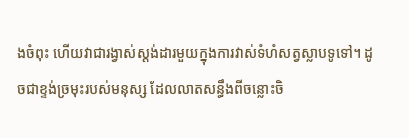ងចំពុះ ហើយវាជារង្វាស់ស្តង់ដារមួយក្នុងការវាស់ទំហំសត្វស្លាបទូទៅ។ ដូចជាខ្ទង់ច្រមុះរបស់មនុស្ស ដែលលាតសន្ធឹងពីចន្លោះចិ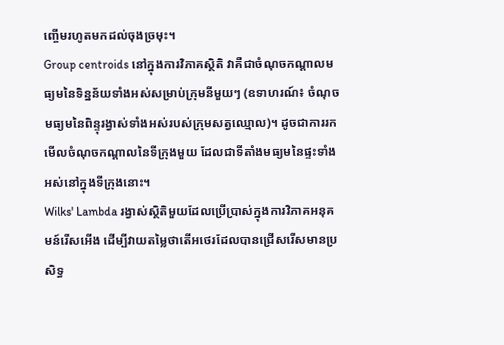ញ្ចើមរហូតមកដល់ចុងច្រមុះ។
Group centroids នៅក្នុងការវិភាគស្ថិតិ វាគឺជាចំណុចកណ្តាលមធ្យមនៃទិន្នន័យទាំងអស់សម្រាប់ក្រុមនីមួយៗ (ឧទាហរណ៍៖ ចំណុចមធ្យមនៃពិន្ទុរង្វាស់ទាំងអស់របស់ក្រុមសត្វឈ្មោល)។ ដូចជាការរកមើលចំណុចកណ្តាលនៃទីក្រុងមួយ ដែលជាទីតាំងមធ្យមនៃផ្ទះទាំងអស់នៅក្នុងទីក្រុងនោះ។
Wilks' Lambda រង្វាស់ស្ថិតិមួយដែលប្រើប្រាស់ក្នុងការវិភាគអនុគមន៍រើសអើង ដើម្បីវាយតម្លៃថាតើអថេរដែលបានជ្រើសរើសមានប្រសិទ្ធ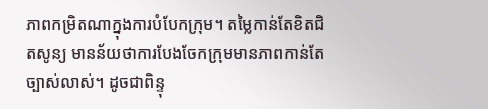ភាពកម្រិតណាក្នុងការបំបែកក្រុម។ តម្លៃកាន់តែខិតជិតសូន្យ មានន័យថាការបែងចែកក្រុមមានភាពកាន់តែច្បាស់លាស់។ ដូចជាពិន្ទុ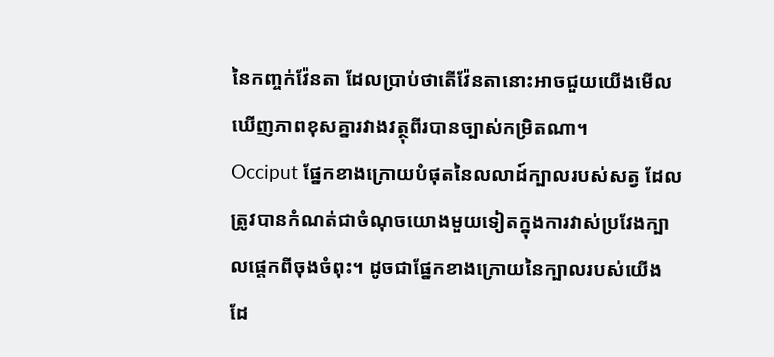នៃកញ្ចក់វ៉ែនតា ដែលប្រាប់ថាតើវ៉ែនតានោះអាចជួយយើងមើលឃើញភាពខុសគ្នារវាងវត្ថុពីរបានច្បាស់កម្រិតណា។
Occiput ផ្នែកខាងក្រោយបំផុតនៃលលាដ៍ក្បាលរបស់សត្វ ដែលត្រូវបានកំណត់ជាចំណុចយោងមួយទៀតក្នុងការវាស់ប្រវែងក្បាលផ្ដេកពីចុងចំពុះ។ ដូចជាផ្នែកខាងក្រោយនៃក្បាលរបស់យើង ដែ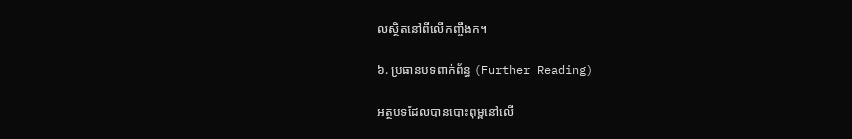លស្ថិតនៅពីលើកញ្ចឹងក។

៦. ប្រធានបទពាក់ព័ន្ធ (Further Reading)

អត្ថបទដែលបានបោះពុម្ពនៅលើ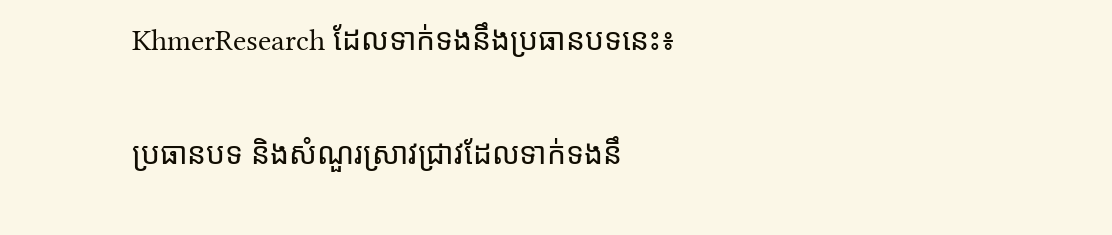KhmerResearch ដែលទាក់ទងនឹងប្រធានបទនេះ៖

ប្រធានបទ និងសំណួរស្រាវជ្រាវដែលទាក់ទងនឹ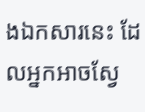ងឯកសារនេះ ដែលអ្នកអាចស្វែ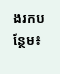ងរកបន្ថែម៖